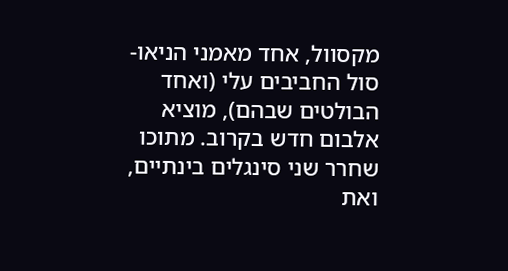מקסוול, אחד מאמני הניאו-סול החביבים עלי (ואחד הבולטים שבהם), מוציא אלבום חדש בקרוב. מתוכו שחרר שני סינגלים בינתיים, ואת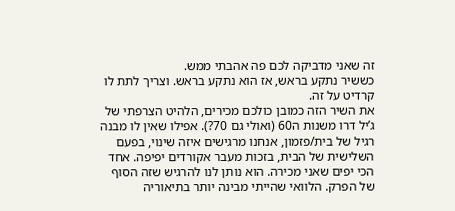זה שאני מדביקה לכם פה אהבתי ממש.
כששיר נתקע בראש, אז הוא נתקע בראש. וצריך לתת לו קרדיט על זה.
את השיר הזה כמובן כולכם מכירים, הלהיט הצרפתי של ג’יל דרו משנות ה60 (ואולי גם 70?). אפילו שאין לו מבנה רגיל של בית/פזמון, אנחנו מרגישים איזה שינוי, בפעם השלישית של הבית, בזכות מעבר אקורדים יפיפה. אחד הכי יפים שאני מכירה. הוא נותן לנו להרגיש שזה הסוף של הפרק. הלוואי שהייתי מבינה יותר בתיאוריה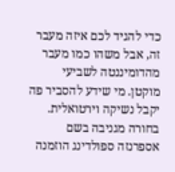כדי להגיד לכם איזה מעבר זה, אבל משהו כמו מעבר מהדומיננטה לשביעי מוקטן. מי שידע להסביר פה יקבל נשיקה וירטואלית.
בחורה מגניבה בשם אספרנזה ספולדינג הוזמנה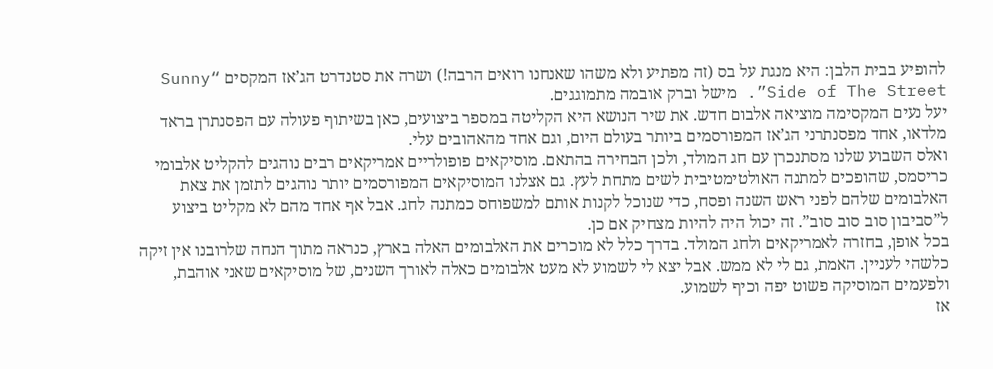להופיע בבית הלבן: היא מנגת על בס (זה מפתיע ולא משהו שאנחנו רואים הרבה!) ושרה את סטנדרט הג’אז המקסים “Sunny Side of The Street”. מישל וברק אובמה מתמוגגים.
יעל נעים המקסימה מוציאה אלבום חדש. את שיר הנושא היא הקליטה במספר ביצועים, כאן בשיתוף פעולה עם הפסנתרן בראד מלדאו, אחד מפסנתרני הג’אז המפורסמים ביותר בעולם היום, וגם אחד מהאהובים עלי.
ואלס השבוע שלנו מסתנכרן עם חג המולד, ולכן הבחירה בהתאם. מוסיקאים פופולריים אמריקאים רבים נוהגים להקליט אלבומי כריסמס, שהופכים למתנה האולטימטיבית לשים מתחת לעץ. גם אצלנו המוסיקאים המפורסמים יותר נוהגים לתזמן את צאת האלבומים שלהם לפני ראש השנה ופסח, כדי שנוכל לקנות אותם למשפוחס כמתנה לחג. אבל אף אחד מהם לא מקליט ביצוע ל”סביבון סוב סוב סוב”. זה יכול היה להיות מצחיק אם כן.
בכל אופן, בחזרה לאמריקאים ולחג המולד. בדרך כלל לא מוכרים את האלבומים האלה בארץ, כנראה מתוך הנחה שלרובנו אין זיקה כלשהי לעניין. האמת, גם לי לא ממש. אבל יצא לי לשמוע לא מעט אלבומים כאלה לאורך השנים, של מוסיקאים שאני אוהבת, ולפעמים המוסיקה פשוט יפה וכיף לשמוע.
אז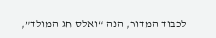לכבוד המדור, הנה “ואלס חג המולד”,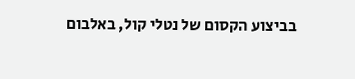בביצוע הקסום של נטלי קול, באלבום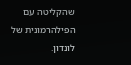שהקליטה עם הפילהרמונית של לונדון.